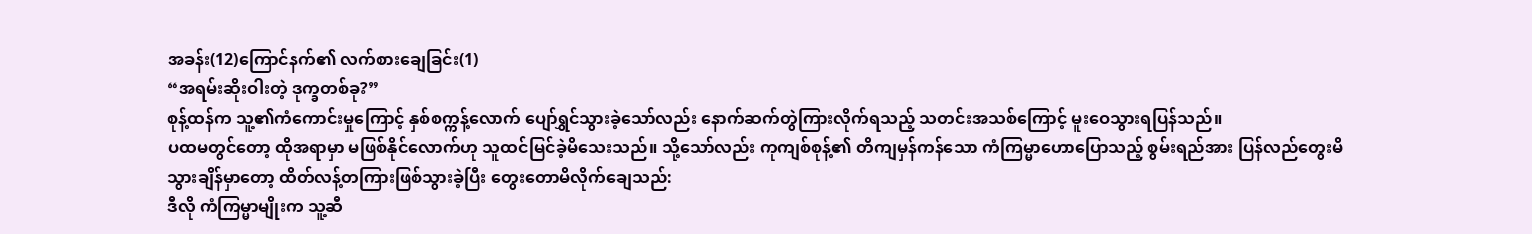အခန်း(12)ကြောင်နက်၏ လက်စားချေခြင်း(1)
“အရမ်းဆိုးဝါးတဲ့ ဒုက္ခတစ်ခု?”
စုန့်ထန်က သူ့၏ကံကောင်းမှုကြောင့် နှစ်စက္ကန့်လောက် ပျော်ရွှင်သွားခဲ့သော်လည်း နောက်ဆက်တွဲကြားလိုက်ရသည့် သတင်းအသစ်ကြောင့် မူးဝေသွားရပြန်သည်။
ပထမတွင်တော့ ထိုအရာမှာ မဖြစ်နိုင်လောက်ဟု သူထင်မြင်ခဲ့မိသေးသည်။ သို့သော်လည်း ကုကျစ်စုန့်၏ တိကျမှန်ကန်သော ကံကြမ္မာဟောပြောသည့် စွမ်းရည်အား ပြန်လည်တွေးမိသွားချိန်မှာတော့ ထိတ်လန့်တကြားဖြစ်သွားခဲ့ပြီး တွေးတောမိလိုက်ချေသည်:
ဒီလို ကံကြမ္မာမျိုးက သူ့ဆီ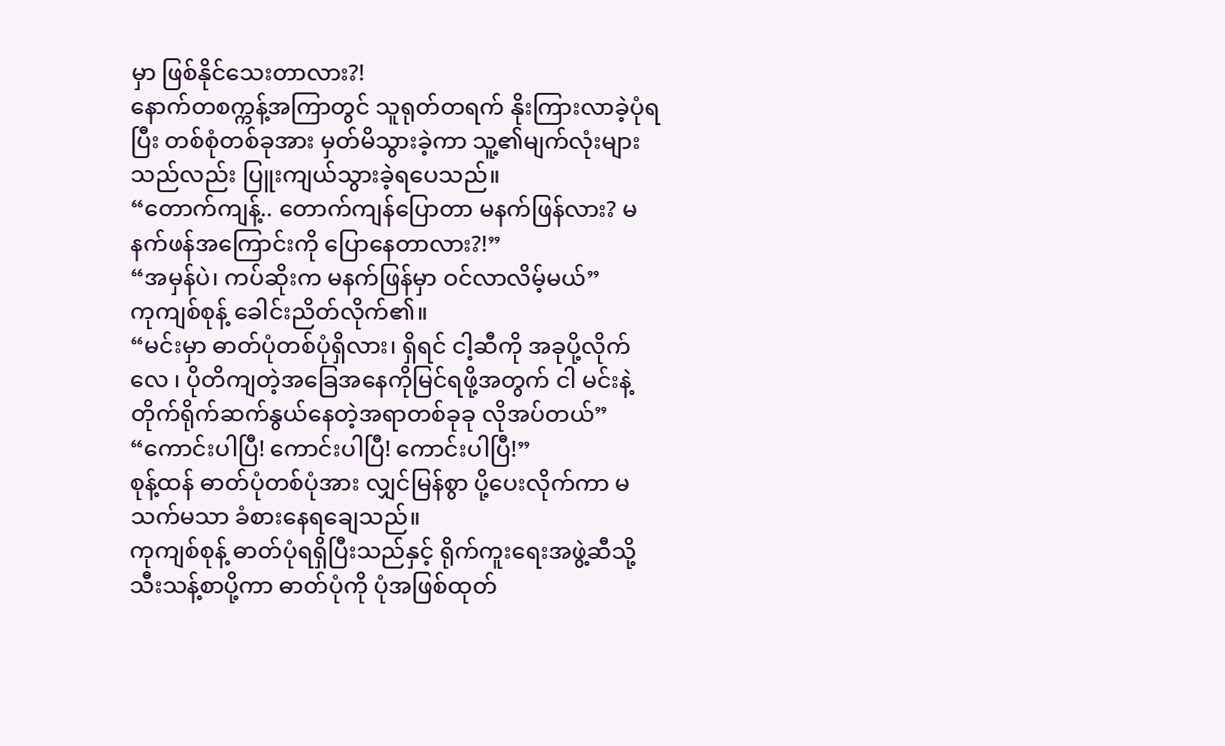မှာ ဖြစ်နိုင်သေးတာလား?!
နောက်တစက္ကန့်အကြာတွင် သူရုတ်တရက် နိုးကြားလာခဲ့ပုံရပြီး တစ်စုံတစ်ခုအား မှတ်မိသွားခဲ့ကာ သူ့၏မျက်လုံးများသည်လည်း ပြူးကျယ်သွားခဲ့ရပေသည်။
“တောက်ကျန့်.. တောက်ကျန်ပြောတာ မနက်ဖြန်လား? မနက်ဖန်အကြောင်းကို ပြောနေတာလား?!”
“အမှန်ပဲ၊ ကပ်ဆိုးက မနက်ဖြန်မှာ ဝင်လာလိမ့်မယ်”
ကုကျစ်စုန့် ခေါင်းညိတ်လိုက်၏။
“မင်းမှာ ဓာတ်ပုံတစ်ပုံရှိလား၊ ရှိရင် ငါ့ဆီကို အခုပို့လိုက်လေ ၊ ပိုတိကျတဲ့အခြေအနေကိုမြင်ရဖို့အတွက် ငါ မင်းနဲ့တိုက်ရိုက်ဆက်နွယ်နေတဲ့အရာတစ်ခုခု လိုအပ်တယ်”
“ကောင်းပါပြီ! ကောင်းပါပြီ! ကောင်းပါပြီ!”
စုန့်ထန် ဓာတ်ပုံတစ်ပုံအား လျှင်မြန်စွာ ပို့ပေးလိုက်ကာ မသက်မသာ ခံစားနေရချေသည်။
ကုကျစ်စုန့် ဓာတ်ပုံရရှိပြီးသည်နှင့် ရိုက်ကူးရေးအဖွဲ့ဆီသို့ သီးသန့်စာပို့ကာ ဓာတ်ပုံကို ပုံအဖြစ်ထုတ်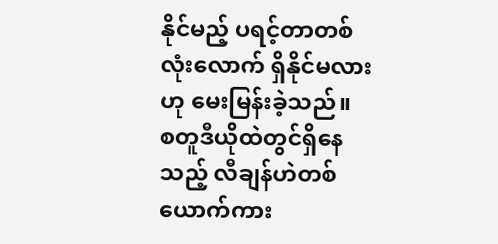နိုင်မည့် ပရင့်တာတစ်လုံးလောက် ရှိနိုင်မလားဟု မေးမြန်းခဲ့သည်။
စတူဒီယိုထဲတွင်ရှိနေသည့် လီချန်ဟဲတစ်ယောက်ကား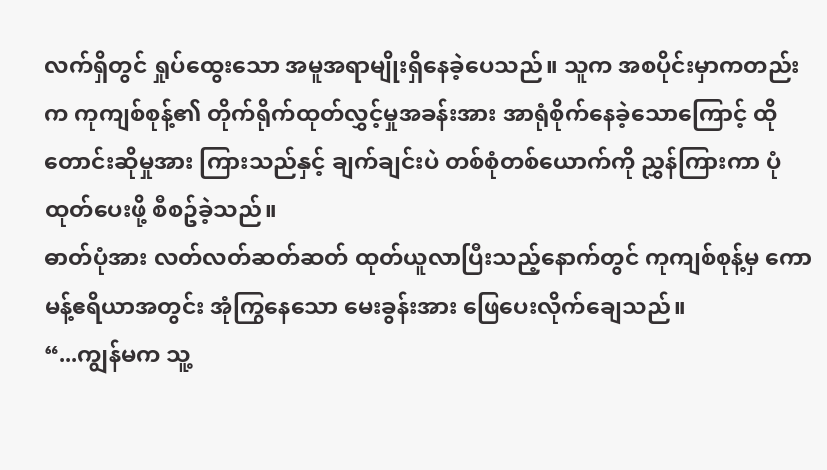လက်ရှိတွင် ရှုပ်ထွေးသော အမူအရာမျိုးရှိနေခဲ့ပေသည်။ သူက အစပိုင်းမှာကတည်းက ကုကျစ်စုန့်၏ တိုက်ရိုက်ထုတ်လွှင့်မှုအခန်းအား အာရုံစိုက်နေခဲ့သောကြောင့် ထိုတောင်းဆိုမှုအား ကြားသည်နှင့် ချက်ချင်းပဲ တစ်စုံတစ်ယောက်ကို ညွှန်ကြားကာ ပုံထုတ်ပေးဖို့ စီစဥ်ခဲ့သည်။
ဓာတ်ပုံအား လတ်လတ်ဆတ်ဆတ် ထုတ်ယူလာပြီးသည့်နောက်တွင် ကုကျစ်စုန့်မှ ကောမန့်ဧရိယာအတွင်း အုံကြွနေသော မေးခွန်းအား ဖြေပေးလိုက်ချေသည်။
“...ကျွန်မက သူ့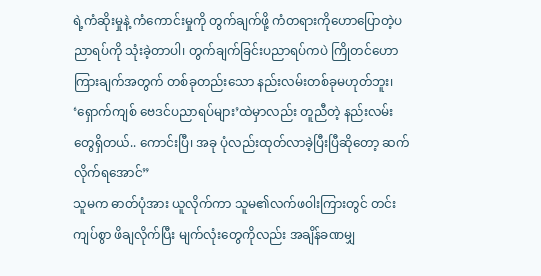ရဲ့ကံဆိုးမှုနဲ့ ကံကောင်းမှုကို တွက်ချက်ဖို့ ကံတရားကိုဟောပြောတဲ့ပညာရပ်ကို သုံးခဲ့တာပါ၊ တွက်ချက်ခြင်းပညာရပ်ကပဲ ကြိုတင်ဟောကြားချက်အတွက် တစ်ခုတည်းသော နည်းလမ်းတစ်ခုမဟုတ်ဘူး၊ ‘ရှောက်ကျစ် ဗေဒင်ပညာရပ်များ’ထဲမှာလည်း တူညီတဲ့ နည်းလမ်းတွေရှိတယ်.. ကောင်းပြီ၊ အခု ပုံလည်းထုတ်လာခဲ့ပြီးပြီဆိုတော့ ဆက်လိုက်ရအောင်”
သူမက ဓာတ်ပုံအား ယူလိုက်ကာ သူမ၏လက်ဖဝါးကြားတွင် တင်းကျပ်စွာ ဖိချလိုက်ပြီး မျက်လုံးတွေကိုလည်း အချိန်ခဏမျှ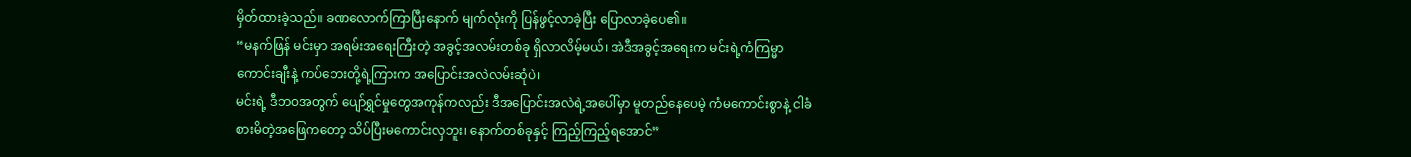မှိတ်ထားခဲ့သည်။ ခဏလောက်ကြာပြီးနောက် မျက်လုံးကို ပြန်ဖွင့်လာခဲ့ပြီး ပြောလာခဲ့ပေ၏။
“မနက်ဖြန် မင်းမှာ အရမ်းအရေးကြီးတဲ့ အခွင့်အလမ်းတစ်ခု ရှိလာလိမ့်မယ်၊ အဲဒီအခွင့်အရေးက မင်းရဲ့ကံကြမ္မာကောင်းချီးနဲ့ ကပ်ဘေးတို့ရဲ့ကြားက အပြောင်းအလဲလမ်းဆုံပဲ၊
မင်းရဲ့ ဒီဘဝအတွက် ပျော်ရွှင်မှုတွေအကုန်ကလည်း ဒီအပြောင်းအလဲရဲ့အပေါ်မှာ မူတည်နေပေမဲ့ ကံမကောင်းစွာနဲ့ ငါခံစားမိတဲ့အဖြေကတော့ သိပ်ပြီးမကောင်းလှဘူး၊ နောက်တစ်ခုနှင့် ကြည့်ကြည့်ရအောင်”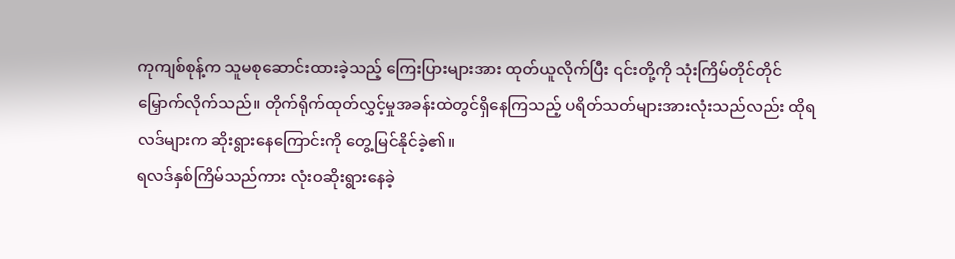ကုကျစ်စုန့်က သူမစုဆောင်းထားခဲ့သည့် ကြေးပြားများအား ထုတ်ယူလိုက်ပြီး ၎င်းတို့ကို သုံးကြိမ်တိုင်တိုင် မြှောက်လိုက်သည်။ တိုက်ရိုက်ထုတ်လွှင့်မှုအခန်းထဲတွင်ရှိနေကြသည့် ပရိတ်သတ်များအားလုံးသည်လည်း ထိုရလဒ်များက ဆိုးရွားနေကြောင်းကို တွေ့မြင်နိုင်ခဲ့၏။
ရလဒ်နှစ်ကြိမ်သည်ကား လုံးဝဆိုးရွားနေခဲ့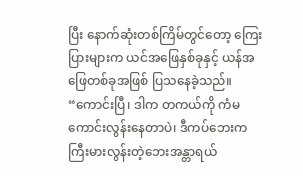ပြီး နောက်ဆုံးတစ်ကြိမ်တွင်တော့ ကြေးပြားများက ယင်အဖြေနှစ်ခုနှင့် ယန်အဖြေတစ်ခုအဖြစ် ပြသနေခဲ့သည်။
“ကောင်းပြီ၊ ဒါက တကယ်ကို ကံမကောင်းလွန်းနေတာပဲ၊ ဒီကပ်ဘေးက ကြီးမားလွန်းတဲ့ဘေးအန္တာရယ်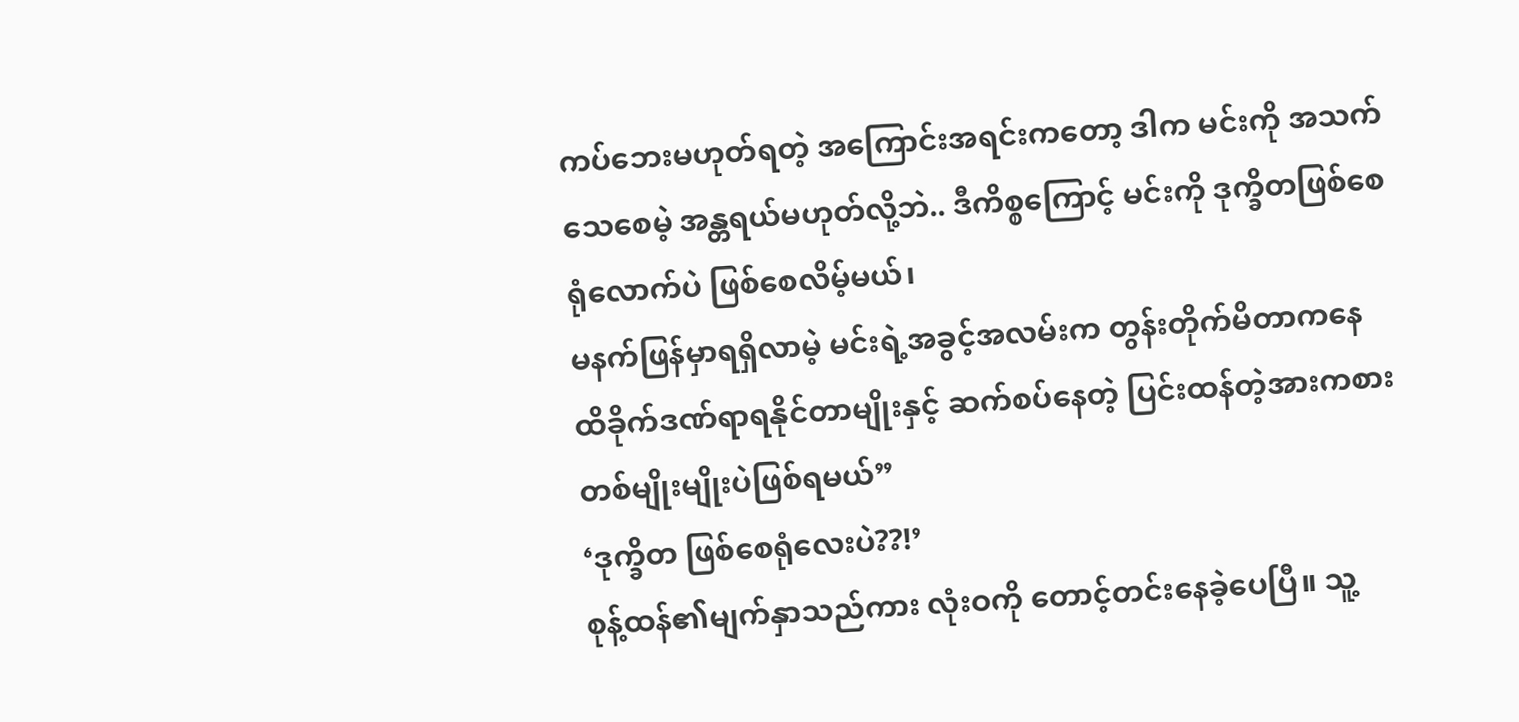ကပ်ဘေးမဟုတ်ရတဲ့ အကြောင်းအရင်းကတော့ ဒါက မင်းကို အသက်သေစေမဲ့ အန္တရယ်မဟုတ်လို့ဘဲ.. ဒီကိစ္စကြောင့် မင်းကို ဒုက္ခိတဖြစ်စေရုံလောက်ပဲ ဖြစ်စေလိမ့်မယ်၊
မနက်ဖြန်မှာရရှိလာမဲ့ မင်းရဲ့အခွင့်အလမ်းက တွန်းတိုက်မိတာကနေ ထိခိုက်ဒဏ်ရာရနိုင်တာမျိုးနှင့် ဆက်စပ်နေတဲ့ ပြင်းထန်တဲ့အားကစားတစ်မျိုးမျိုးပဲဖြစ်ရမယ်”
‘ဒုက္ခိတ ဖြစ်စေရုံလေးပဲ??!’
စုန့်ထန်၏မျက်နှာသည်ကား လုံးဝကို တောင့်တင်းနေခဲ့ပေပြီ။ သူ့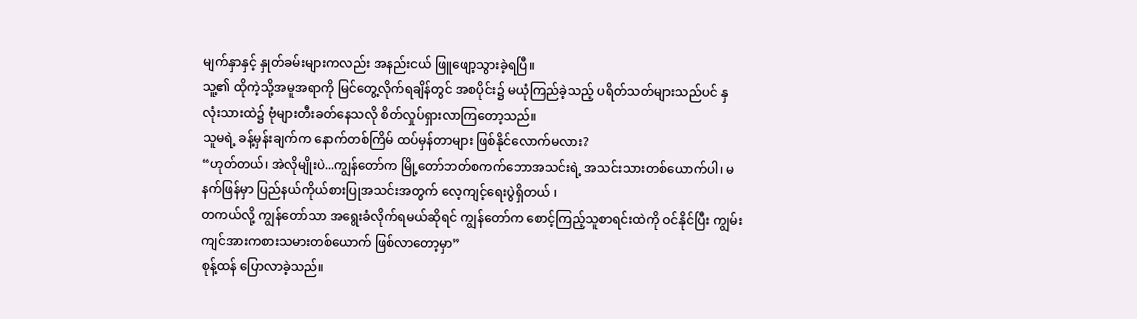မျက်နှာနှင့် နှုတ်ခမ်းများကလည်း အနည်းငယ် ဖြူဖျော့သွားခဲ့ရပြီ။
သူ့၏ ထိုကဲ့သို့အမူအရာကို မြင်တွေ့လိုက်ရချိန်တွင် အစပိုင်း၌ မယုံကြည်ခဲ့သည့် ပရိတ်သတ်များသည်ပင် နှလုံးသားထဲ၌ ဗုံများတီးခတ်နေသလို စိတ်လှုပ်ရှားလာကြတော့သည်။
သူမရဲ့ ခန့်မှန်းချက်က နောက်တစ်ကြိမ် ထပ်မှန်တာများ ဖြစ်နိုင်လောက်မလား?
“ဟုတ်တယ်၊ အဲလိုမျိုးပဲ...ကျွန်တော်က မြို့တော်ဘတ်စကက်ဘောအသင်းရဲ့ အသင်းသားတစ်ယောက်ပါ၊ မနက်ဖြန်မှာ ပြည်နယ်ကိုယ်စားပြုအသင်းအတွက် လေ့ကျင့်ရေးပွဲရှိတယ် ၊
တကယ်လို့ ကျွန်တော်သာ အရွေးခံလိုက်ရမယ်ဆိုရင် ကျွန်တော်က စောင့်ကြည့်သူစာရင်းထဲကို ဝင်နိုင်ပြီး ကျွမ်းကျင်အားကစားသမားတစ်ယောက် ဖြစ်လာတော့မှာ”
စုန့်ထန် ပြောလာခဲ့သည်။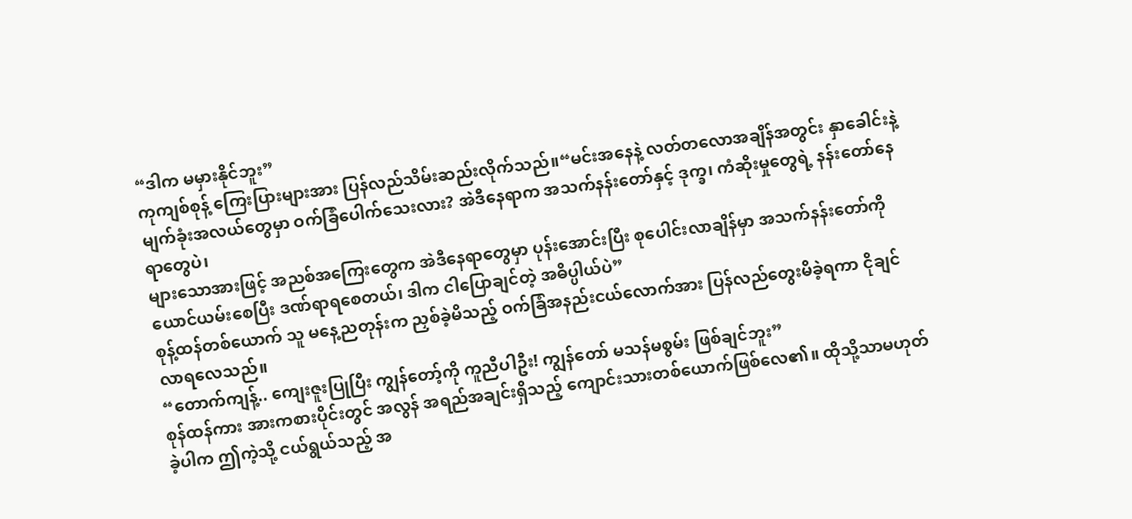“ဒါက မမှားနိုင်ဘူး”
ကုကျစ်စုန့် ကြေးပြားများအား ပြန်လည်သိမ်းဆည်းလိုက်သည်။“မင်းအနေနဲ့ လတ်တလောအချိန်အတွင်း နှာခေါင်းနဲ့ မျက်ခုံးအလယ်တွေမှာ ဝက်ခြံပေါက်သေးလား? အဲဒီနေရာက အသက်နန်းတော်နှင့် ဒုက္ခ၊ ကံဆိုးမှုတွေရဲ့ နန်းတော်နေရာတွေပဲ၊
များသောအားဖြင့် အညစ်အကြေးတွေက အဲဒီနေရာတွေမှာ ပုန်းအောင်းပြီး စုပေါင်းလာချိန်မှာ အသက်နန်းတော်ကို ယောင်ယမ်းစေပြီး ဒဏ်ရာရစေတယ်၊ ဒါက ငါပြောချင်တဲ့ အဓိပ္ပါယ်ပဲ”
စုန့်ထန်တစ်ယောက် သူ မနေ့ညတုန်းက ညှစ်ခဲ့မိသည့် ဝက်ခြံအနည်းငယ်လောက်အား ပြန်လည်တွေးမိခဲ့ရကာ ငိုချင်လာရလေသည်။
“တောက်ကျန့်.. ကျေးဇူးပြုပြီး ကျွန်တော့်ကို ကူညီပါဦး! ကျွန်တော် မသန်မစွမ်း ဖြစ်ချင်ဘူး”
စုန်ထန်ကား အားကစားပိုင်းတွင် အလွန် အရည်အချင်းရှိသည့် ကျောင်းသားတစ်ယောက်ဖြစ်လေ၏။ ထိုသို့သာမဟုတ်ခဲ့ပါက ဤကဲ့သို့ ငယ်ရွယ်သည့် အ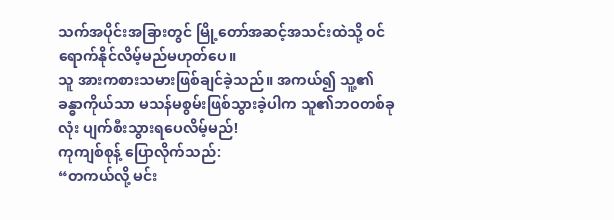သက်အပိုင်းအခြားတွင် မြို့တော်အဆင့်အသင်းထဲသို့ ဝင်ရောက်နိုင်လိမ့်မည်မဟုတ်ပေ။
သူ အားကစားသမားဖြစ်ချင်ခဲ့သည်။ အကယ်၍ သူ့၏ခန္ဓာကိုယ်သာ မသန်မစွမ်းဖြစ်သွားခဲ့ပါက သူ၏ဘဝတစ်ခုလုံး ပျက်စီးသွားရပေလိမ့်မည်!
ကုကျစ်စုန့် ပြောလိုက်သည်:
“တကယ်လို့ မင်း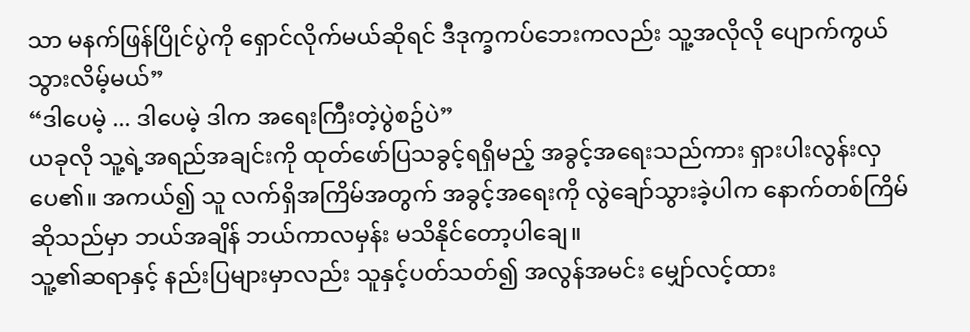သာ မနက်ဖြန်ပြိုင်ပွဲကို ရှောင်လိုက်မယ်ဆိုရင် ဒီဒုက္ခကပ်ဘေးကလည်း သူ့အလိုလို ပျောက်ကွယ်သွားလိမ့်မယ်”
“ဒါပေမဲ့ ... ဒါပေမဲ့ ဒါက အရေးကြီးတဲ့ပွဲစဥ်ပဲ”
ယခုလို သူ့ရဲ့အရည်အချင်းကို ထုတ်ဖော်ပြသခွင့်ရရှိမည့် အခွင့်အရေးသည်ကား ရှားပါးလွန်းလှပေ၏။ အကယ်၍ သူ လက်ရှိအကြိမ်အတွက် အခွင့်အရေးကို လွဲချော်သွားခဲ့ပါက နောက်တစ်ကြိမ်ဆိုသည်မှာ ဘယ်အချိန် ဘယ်ကာလမှန်း မသိနိုင်တော့ပါချေ။
သူ့၏ဆရာနှင့် နည်းပြများမှာလည်း သူနှင့်ပတ်သတ်၍ အလွန်အမင်း မျှော်လင့်ထား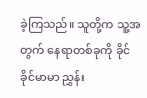ခဲ့ကြသည်။ သူတို့က သူ့အတွက် နေရာတစ်ခုကို ခိုင်ခိုင်မာမာ ညွှန်း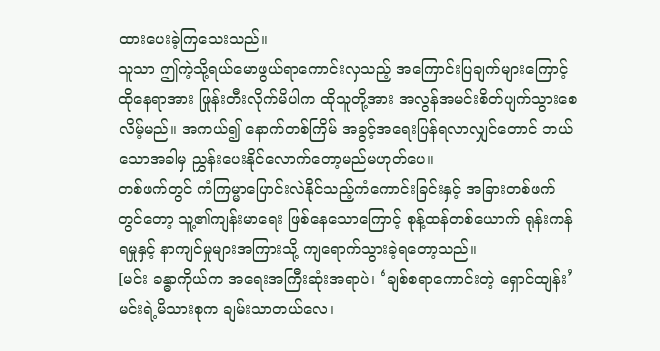ထားပေးခဲ့ကြသေးသည်။
သူသာ ဤကဲ့သို့ရယ်မောဖွယ်ရာကောင်းလှသည့် အကြောင်းပြချက်များကြောင့် ထိုနေရာအား ဖြုန်းတီးလိုက်မိပါက ထိုသူတို့အား အလွန်အမင်းစိတ်ပျက်သွားစေလိမ့်မည်။ အကယ်၍ နောက်တစ်ကြိမ် အခွင့်အရေးပြန်ရလာလျှင်တောင် ဘယ်သောအခါမှ ညွှန်းပေးနိုင်လောက်တော့မည်မဟုတ်ပေ။
တစ်ဖက်တွင် ကံကြမ္မာပြောင်းလဲနိုင်သည့်ကံကောင်းခြင်းနှင့် အခြားတစ်ဖက်တွင်တော့ သူ့၏ကျန်းမာရေး ဖြစ်နေသောကြောင့် စုန့်ထန်တစ်ယောက် ရုန်းကန်ရမှုနှင့် နာကျင်မှုများအကြားသို့ ကျရောက်သွားခဲ့ရတော့သည်။
[မင်း ခန္ဓာကိုယ်က အရေးအကြီးဆုံးအရာပဲ၊ ‘ချစ်စရာကောင်းတဲ့ ရှောင်ထျန်း’ မင်းရဲ့မိသားစုက ချမ်းသာတယ်လေ၊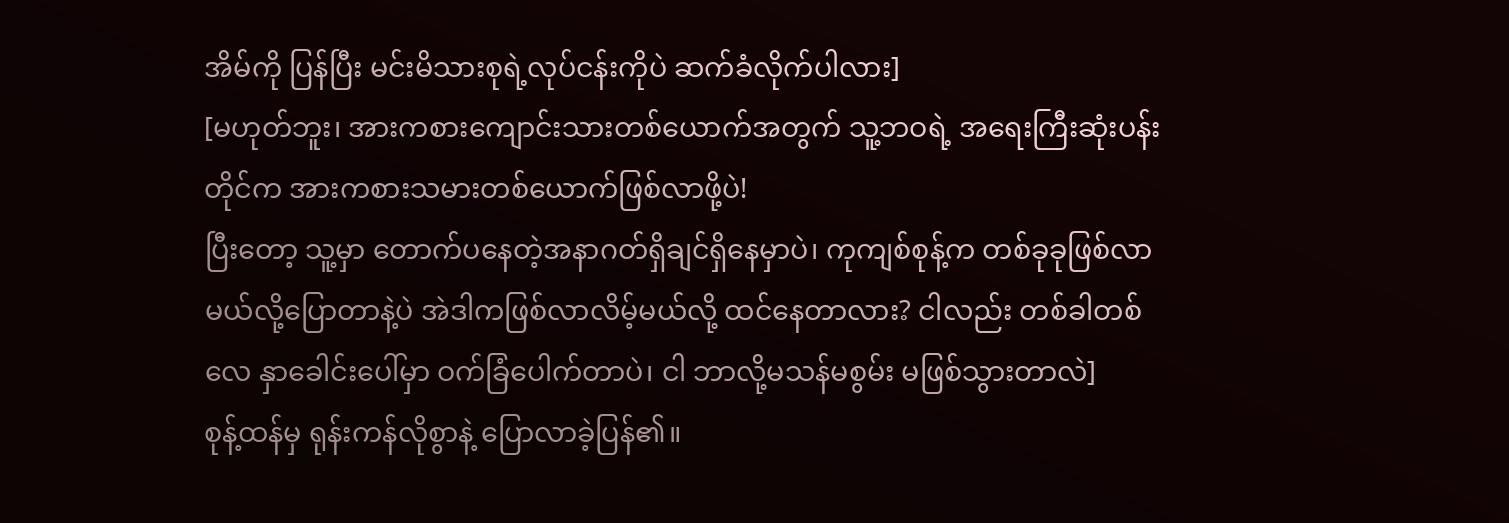အိမ်ကို ပြန်ပြီး မင်းမိသားစုရဲ့လုပ်ငန်းကိုပဲ ဆက်ခံလိုက်ပါလား]
[မဟုတ်ဘူး၊ အားကစားကျောင်းသားတစ်ယောက်အတွက် သူ့ဘဝရဲ့ အရေးကြီးဆုံးပန်းတိုင်က အားကစားသမားတစ်ယောက်ဖြစ်လာဖို့ပဲ!
ပြီးတော့ သူ့မှာ တောက်ပနေတဲ့အနာဂတ်ရှိချင်ရှိနေမှာပဲ၊ ကုကျစ်စုန့်က တစ်ခုခုဖြစ်လာမယ်လို့ပြောတာနဲ့ပဲ အဲဒါကဖြစ်လာလိမ့်မယ်လို့ ထင်နေတာလား? ငါလည်း တစ်ခါတစ်လေ နှာခေါင်းပေါ်မှာ ဝက်ခြံပေါက်တာပဲ၊ ငါ ဘာလို့မသန်မစွမ်း မဖြစ်သွားတာလဲ]
စုန့်ထန်မှ ရုန်းကန်လိုစွာနဲ့ ပြောလာခဲ့ပြန်၏။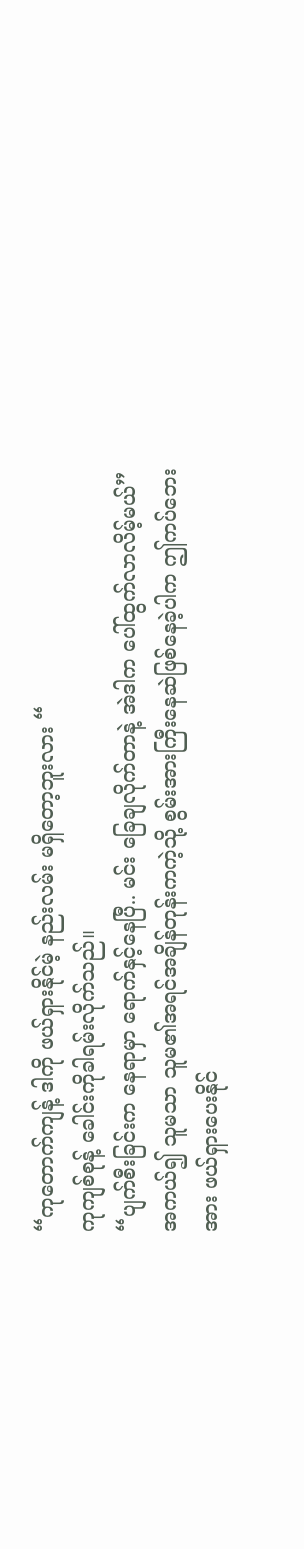“ကုတောက်ကျန့် ဒါကို ဖယ်ရှားနိုင်မဲ့ နည်းလမ်း မရှိတော့ဘူးလား “
ကုကျစ်စုန့် ခေါင်းကိုခါရမ်းလိုက်သည်။
“ပျက်စီးခြင်းက နေရာမှာ ရောက်နှင့်နေပြီ.. မင်း ခြေချလိုက်တာနဲ့ အဲဒါက ပေါ်ထွက်လာလိမ့်မယ်”
အကယ်၍ သူမသာ သူမ၏အရင်အချိန်တုန်းကကဲ့သို့ စွမ်းအားကြီးနေဆဲဖြစ်နေခဲ့ပါက ဤကပ်ဘေးအား ဖယ်ရှားပေးနိုင်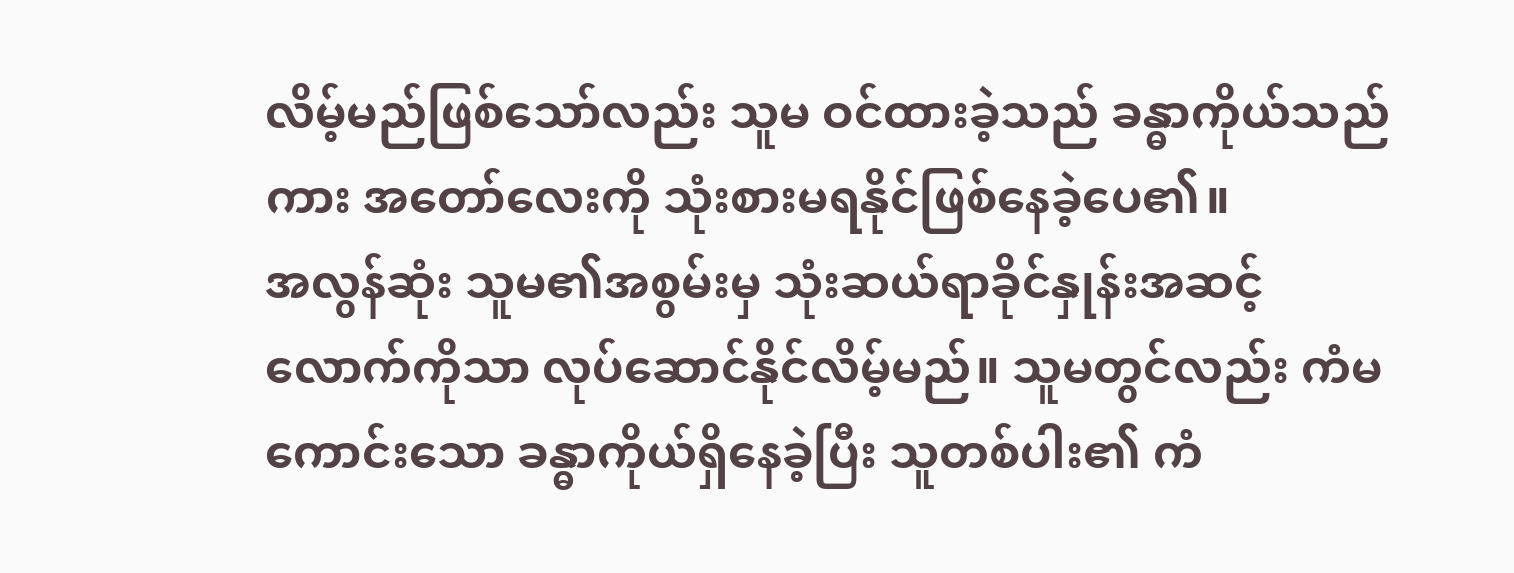လိမ့်မည်ဖြစ်သော်လည်း သူမ ဝင်ထားခဲ့သည် ခန္ဓာကိုယ်သည်ကား အတော်လေးကို သုံးစားမရနိုင်ဖြစ်နေခဲ့ပေ၏။
အလွန်ဆုံး သူမ၏အစွမ်းမှ သုံးဆယ်ရာခိုင်နှုန်းအဆင့်လောက်ကိုသာ လုပ်ဆောင်နိုင်လိမ့်မည်။ သူမတွင်လည်း ကံမကောင်းသော ခန္ဓာကိုယ်ရှိနေခဲ့ပြီး သူတစ်ပါး၏ ကံ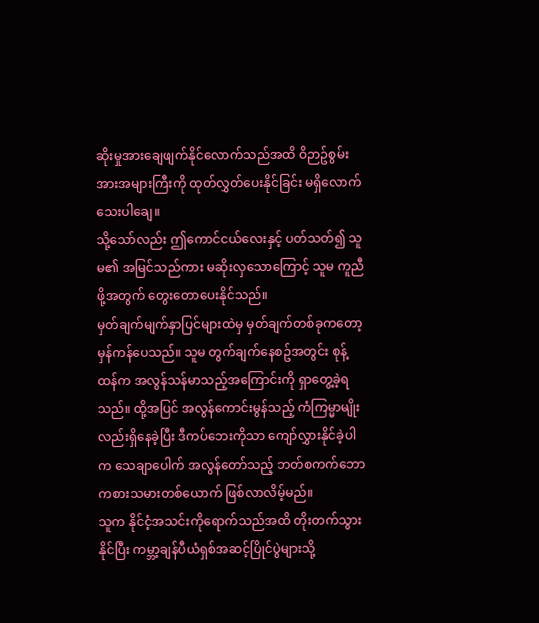ဆိုးမှုအားချေဖျက်နိုင်လောက်သည်အထိ ဝိဉာဥ်စွမ်းအားအများကြီးကို ထုတ်လွှတ်ပေးနိုင်ခြင်း မရှိလောက်သေးပါချေ။
သို့သော်လည်း ဤကောင်ငယ်လေးနှင့် ပတ်သတ်၍ သူမ၏ အမြင်သည်ကား မဆိုးလှသောကြောင့် သူမ ကူညီဖို့အတွက် တွေးတောပေးနိုင်သည်။
မှတ်ချက်မျက်နှာပြင်များထဲမှ မှတ်ချက်တစ်ခုကတော့ မှန်ကန်ပေသည်။ သူမ တွက်ချက်နေစဥ်အတွင်း စုန့်ထန်က အလွန်သန်မာသည့်အကြောင်းကို ရှာတွေ့ခဲ့ရသည်။ ထို့အပြင် အလွန်ကောင်းမွန်သည့် ကံကြမ္မာမျိုးလည်းရှိနေခဲ့ပြီး ဒီကပ်ဘေးကိုသာ ကျော်လွှားနိုင်ခဲ့ပါက သေချာပေါက် အလွန်တော်သည့် ဘတ်စကက်ဘော ကစားသမားတစ်ယောက် ဖြစ်လာလိမ့်မည်။
သူက နိုင်ငံ့အသင်းကိုရောက်သည်အထိ တိုးတက်သွားနိုင်ပြီး ကမ္ဘာ့ချန်ပီယံရှစ်အဆင့်ပြိုင်ပွဲများသို့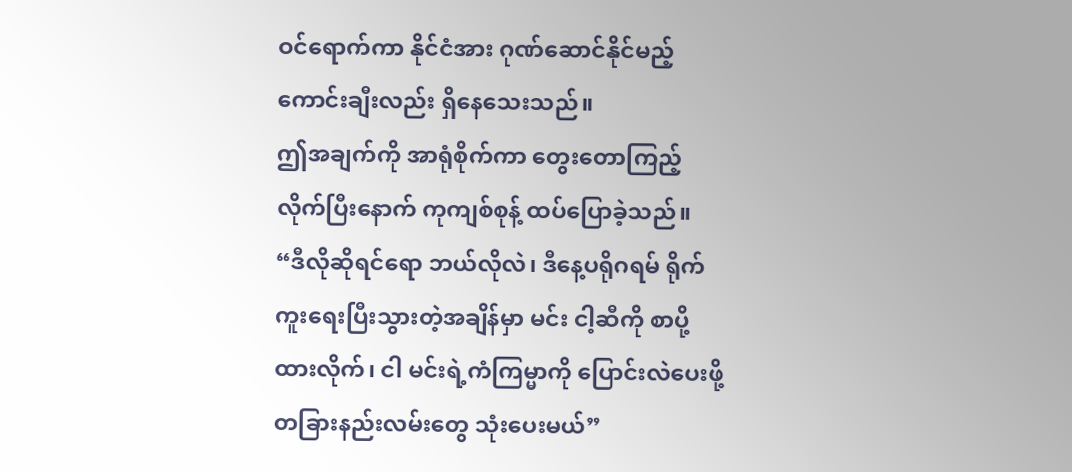ဝင်ရောက်ကာ နိုင်ငံအား ဂုဏ်ဆောင်နိုင်မည့် ကောင်းချီးလည်း ရှိနေသေးသည်။
ဤအချက်ကို အာရုံစိုက်ကာ တွေးတောကြည့်လိုက်ပြီးနောက် ကုကျစ်စုန့် ထပ်ပြောခဲ့သည်။
“ဒီလိုဆိုရင်ရော ဘယ်လိုလဲ၊ ဒီနေ့ပရိုဂရမ် ရိုက်ကူးရေးပြီးသွားတဲ့အချိန်မှာ မင်း ငါ့ဆီကို စာပို့ထားလိုက်၊ ငါ မင်းရဲ့ကံကြမ္မာကို ပြောင်းလဲပေးဖို့ တခြားနည်းလမ်းတွေ သုံးပေးမယ်”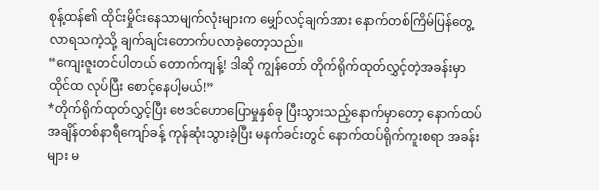စုန့်ထန်၏ ထိုင်းမှိုင်းနေသာမျက်လုံးများက မျှော်လင့်ချက်အား နောက်တစ်ကြိမ်ပြန်တွေ့လာရသကဲ့သို့ ချက်ချင်းတောက်ပလာခဲ့တော့သည်။
“ကျေးဇူးတင်ပါတယ် တောက်ကျန့်! ဒါဆို ကျွန်တော် တိုက်ရိုက်ထုတ်လွှင့်တဲ့အခန်းမှာ ထိုင်ထ လုပ်ပြီး စောင့်နေပါ့မယ်!”
*တိုက်ရိုက်ထုတ်လွှင့်ပြီး ဗေဒင်ဟောပြောမှုနှစ်ခု ပြီးသွားသည့်နောက်မှာတော့ နောက်ထပ် အချိန်တစ်နာရီကျော်ခန့် ကုန်ဆုံးသွားခဲ့ပြီး မနက်ခင်းတွင် နောက်ထပ်ရိုက်ကူးစရာ အခန်းများ မ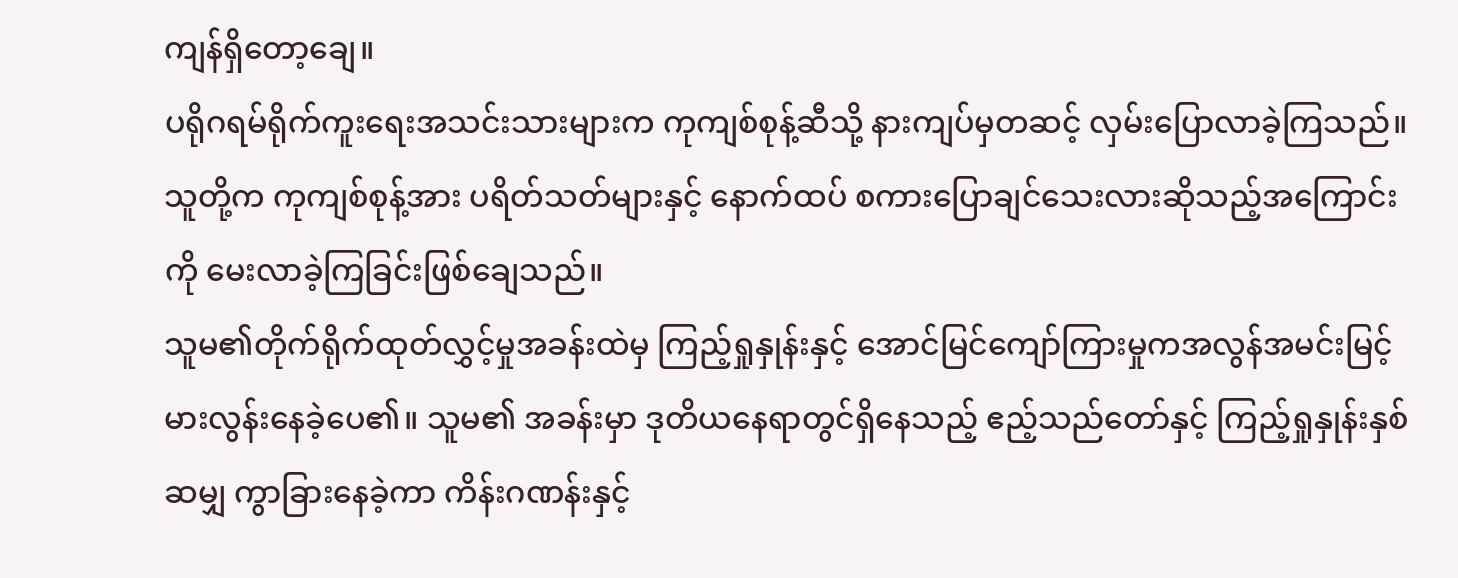ကျန်ရှိတော့ချေ။
ပရိုဂရမ်ရိုက်ကူးရေးအသင်းသားများက ကုကျစ်စုန့်ဆီသို့ နားကျပ်မှတဆင့် လှမ်းပြောလာခဲ့ကြသည်။ သူတို့က ကုကျစ်စုန့်အား ပရိတ်သတ်များနှင့် နောက်ထပ် စကားပြောချင်သေးလားဆိုသည့်အကြောင်းကို မေးလာခဲ့ကြခြင်းဖြစ်ချေသည်။
သူမ၏တိုက်ရိုက်ထုတ်လွှင့်မှုအခန်းထဲမှ ကြည့်ရှုနှုန်းနှင့် အောင်မြင်ကျော်ကြားမှုကအလွန်အမင်းမြင့်မားလွန်းနေခဲ့ပေ၏။ သူမ၏ အခန်းမှာ ဒုတိယနေရာတွင်ရှိနေသည့် ဧည့်သည်တော်နှင့် ကြည့်ရှုနှုန်းနှစ်ဆမျှ ကွာခြားနေခဲ့ကာ ကိန်းဂဏန်းနှင့်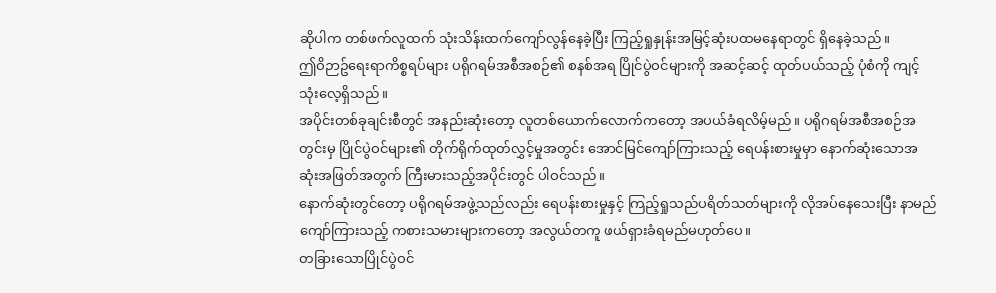ဆိုပါက တစ်ဖက်လူထက် သုံးသိန်းထက်ကျော်လွန်နေခဲ့ပြီး ကြည့်ရှုနှုန်းအမြင့်ဆုံးပထမနေရာတွင် ရှိနေခဲ့သည်။
ဤဝိဉာဥ်ရေးရာကိစ္စရပ်များ ပရိုဂရမ်အစီအစဉ်၏ စနစ်အရ ပြိုင်ပွဲဝင်များကို အဆင့်ဆင့် ထုတ်ပယ်သည့် ပုံစံကို ကျင့်သုံးလေ့ရှိသည်။
အပိုင်းတစ်ခုချင်းစီတွင် အနည်းဆုံးတော့ လူတစ်ယောက်လောက်ကတော့ အပယ်ခံရလိမ့်မည်။ ပရိုဂရမ်အစီအစဉ်အတွင်းမှ ပြိုင်ပွဲဝင်များ၏ တိုက်ရိုက်ထုတ်လွှင့်မှုအတွင်း အောင်မြင်ကျော်ကြားသည့် ရေပန်းစားမှုမှာ နောက်ဆုံးသောအဆုံးအဖြတ်အတွက် ကြီးမားသည့်အပိုင်းတွင် ပါဝင်သည်။
နောက်ဆုံးတွင်တော့ ပရိုဂရမ်အဖွဲ့သည်လည်း ရေပန်းစားမှုနှင့် ကြည့်ရှုသည်ပရိတ်သတ်များကို လိုအပ်နေသေးပြီး နာမည်ကျော်ကြားသည့် ကစားသမားများကတော့ အလွယ်တကူ ဖယ်ရှားခံရမည်မဟုတ်ပေ။
တခြားသောပြိုင်ပွဲဝင်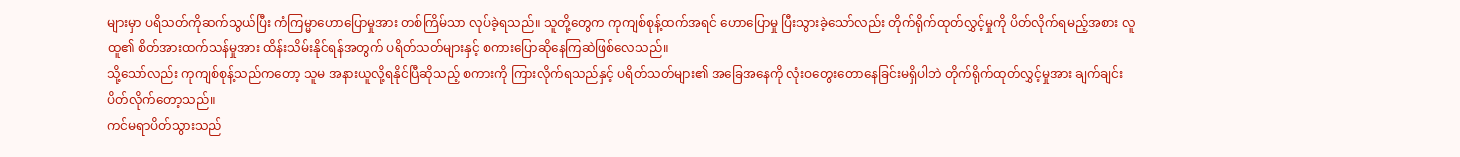များမှာ ပရိသတ်ကိုဆက်သွယ်ပြီး ကံကြမ္မာဟောပြောမှုအား တစ်ကြိမ်သာ လုပ်ခဲ့ရသည်။ သူတို့တွေက ကုကျစ်စုန့်ထက်အရင် ဟောပြောမှု ပြီးသွားခဲ့သော်လည်း တိုက်ရိုက်ထုတ်လွှင့်မှုကို ပိတ်လိုက်ရမည့်အစား လူထူ၏ စိတ်အားထက်သန်မှုအား ထိန်းသိမ်းနိုင်ရန်အတွက် ပရိတ်သတ်များနှင့် စကားပြောဆိုနေကြဆဲဖြစ်လေသည်။
သို့သော်လည်း ကုကျစ်စုန့်သည်ကတော့ သူမ အနားယူလို့ရနိုင်ပြီဆိုသည့် စကားကို ကြားလိုက်ရသည်နှင့် ပရိတ်သတ်များ၏ အခြေအနေကို လုံးဝတွေးတောနေခြင်းမရှိပါဘဲ တိုက်ရိုက်ထုတ်လွှင့်မှုအား ချက်ချင်း ပိတ်လိုက်တော့သည်။
ကင်မရာပိတ်သွားသည်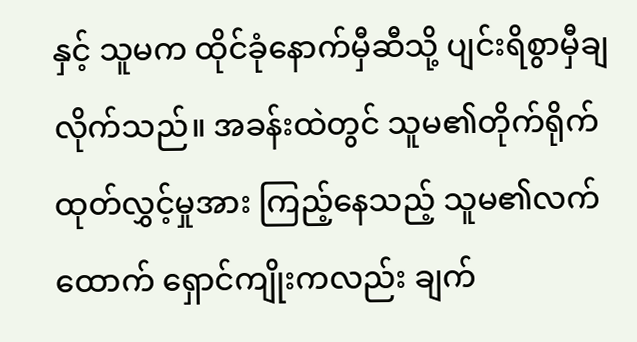နှင့် သူမက ထိုင်ခုံနောက်မှီဆီသို့ ပျင်းရိစွာမှီချလိုက်သည်။ အခန်းထဲတွင် သူမ၏တိုက်ရိုက်ထုတ်လွှင့်မှုအား ကြည့်နေသည့် သူမ၏လက်ထောက် ရှောင်ကျိုးကလည်း ချက်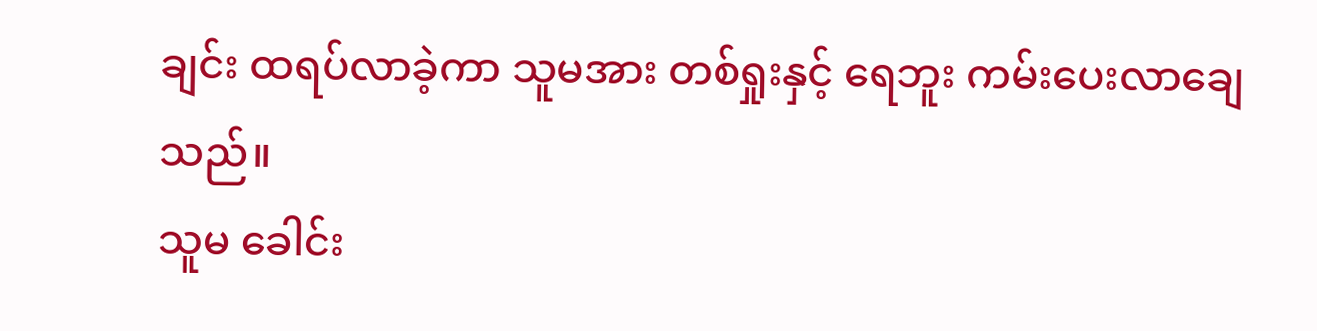ချင်း ထရပ်လာခဲ့ကာ သူမအား တစ်ရှုးနှင့် ရေဘူး ကမ်းပေးလာချေသည်။
သူမ ခေါင်း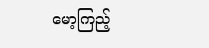မော့ကြည့်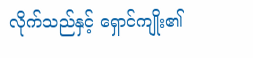လိုက်သည်နှင့် ရှောင်ကျိုး၏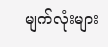မျက်လုံးများ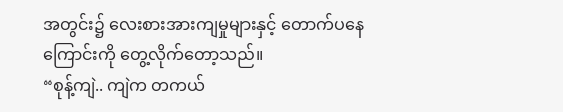အတွင်း၌ လေးစားအားကျမှုများနှင့် တောက်ပနေကြောင်းကို တွေ့လိုက်တော့သည်။
“စုန့်ကျဲ.. ကျဲက တကယ်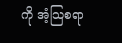ကို အံ့သြစရာ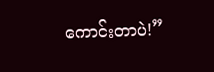ကောင်းတာပဲ!”